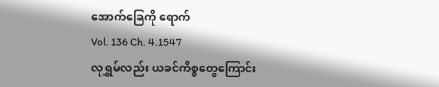အောက်ခြေကို ရောက်
Vol. 136 Ch. 4.1547
လုရွှမ်လည်း ယခင်ကိစ္စတွေကြောင်း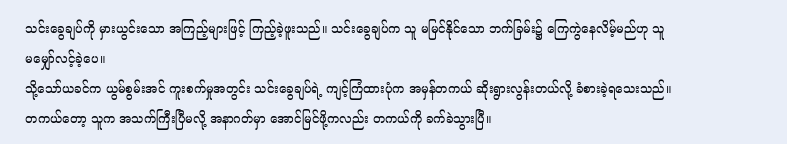သင်းခွေချပ်ကို မှားယွင်းသော အကြည့်များဖြင့် ကြည့်ခဲ့ဖူးသည်။ သင်းခွေချပ်က သူ မမြင်နိုင်သော ဘက်ခြမ်း၌ ကြေကွဲနေလိမ့်မည်ဟု သူ မမျှော်လင့်ခဲ့ပေ။
သို့သော်ယခင်က ယွမ်စွမ်းအင် ကူးစက်မှုအတွင်း သင်းခွေချပ်ရဲ့ ကျင့်ကြံထားပုံက အမှန်တကယ် ဆိုးရွားလွန်းတယ်လို့ ခံစားခဲ့ရသေးသည်။ တကယ်တော့ သူက အသက်ကြီးပြီမလို့ အနာဂတ်မှာ အောင်မြင်ဖို့ကလည်း တကယ်ကို ခက်ခဲသွားပြီ။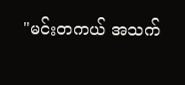"မင်းတကယ် အသက်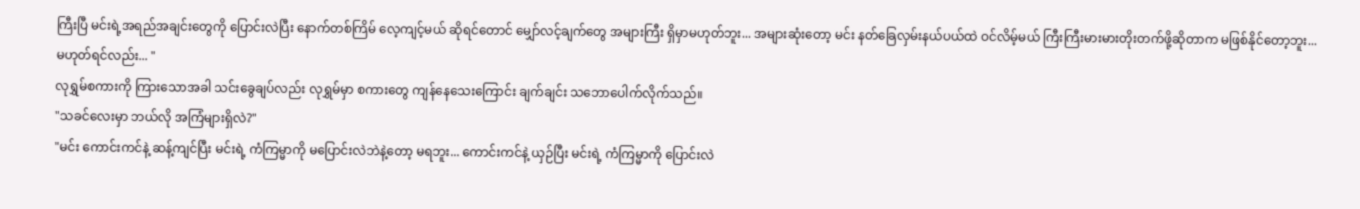ကြီးပြီ မင်းရဲ့အရည်အချင်းတွေကို ပြောင်းလဲပြီး နောက်တစ်ကြိမ် လေ့ကျင့်မယ် ဆိုရင်တောင် မျှော်လင့်ချက်တွေ အများကြီး ရှိမှာမဟုတ်ဘူး... အများဆုံးတော့ မင်း နတ်ခြေလှမ်းနယ်ပယ်ထဲ ဝင်လိမ့်မယ် ကြီးကြီးမားမားတိုးတက်ဖို့ဆိုတာက မဖြစ်နိုင်တော့ဘူး... မဟုတ်ရင်လည်း... "
လုရွှမ်စကားကို ကြားသောအခါ သင်းခွေချပ်လည်း လုရွှမ်မှာ စကားတွေ ကျန်နေသေးကြောင်း ချက်ချင်း သဘောပေါက်လိုက်သည်။
"သခင်လေးမှာ ဘယ်လို အကြံများရှိလဲ?"
"မင်း ကောင်းကင်နဲ့ ဆန့်ကျင်ပြီး မင်းရဲ့ ကံကြမ္မာကို မပြောင်းလဲဘဲနဲ့တော့ မရဘူး... ကောင်းကင်နဲ့ ယှဉ်ပြီး မင်းရဲ့ ကံကြမ္မာကို ပြောင်းလဲ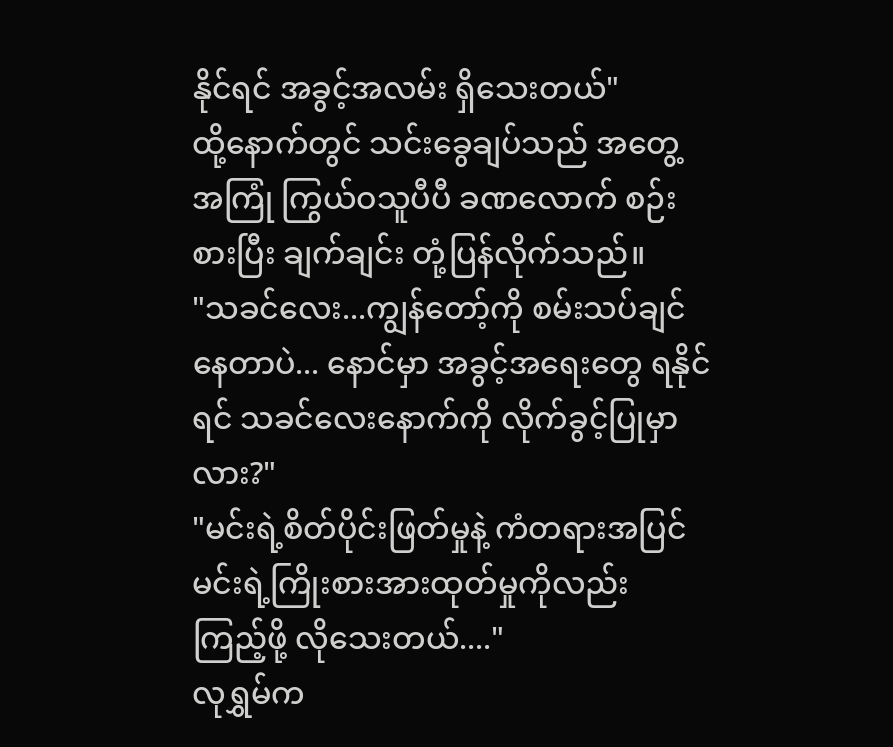နိုင်ရင် အခွင့်အလမ်း ရှိသေးတယ်"
ထို့နောက်တွင် သင်းခွေချပ်သည် အတွေ့အကြုံ ကြွယ်ဝသူပီပီ ခဏလောက် စဉ်းစားပြီး ချက်ချင်း တုံ့ပြန်လိုက်သည်။
"သခင်လေး...ကျွန်တော့်ကို စမ်းသပ်ချင်နေတာပဲ... နောင်မှာ အခွင့်အရေးတွေ ရနိုင်ရင် သခင်လေးနောက်ကို လိုက်ခွင့်ပြုမှာလား?"
"မင်းရဲ့စိတ်ပိုင်းဖြတ်မှုနဲ့ ကံတရားအပြင် မင်းရဲ့ကြိုးစားအားထုတ်မှုကိုလည်း ကြည့်ဖို့ လိုသေးတယ်...."
လုရွှမ်က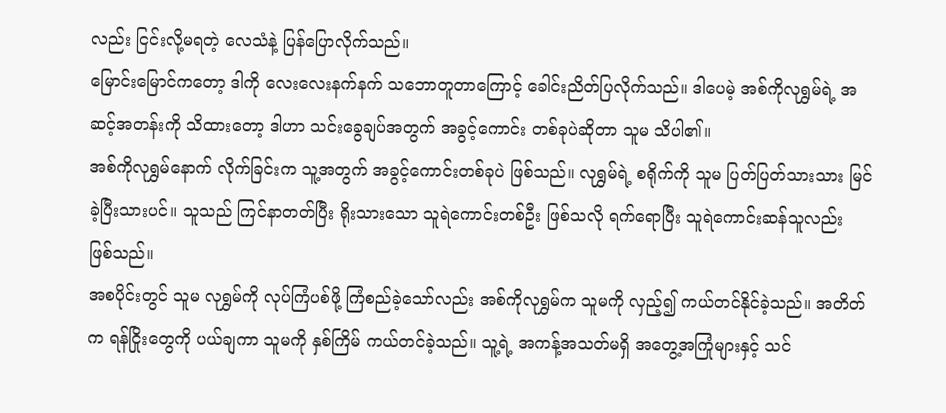လည်း ငြင်းလို့မရတဲ့ လေသံနဲ့ ပြန်ပြောလိုက်သည်။
မြောင်းမြောင်ကတော့ ဒါကို လေးလေးနက်နက် သဘောတူတာကြောင့် ခေါင်းညိတ်ပြလိုက်သည်။ ဒါပေမဲ့ အစ်ကိုလုရွှမ်ရဲ့ အဆင့်အတန်းကို သိထားတော့ ဒါဟာ သင်းခွေချပ်အတွက် အခွင့်ကောင်း တစ်ခုပဲဆိုတာ သူမ သိပါ၏။
အစ်ကိုလုရွှမ်နောက် လိုက်ခြင်းက သူ့အတွက် အခွင့်ကောင်းတစ်ခုပဲ ဖြစ်သည်။ လုရွှမ်ရဲ့ စရိုက်ကို သူမ ပြတ်ပြတ်သားသား မြင်ခဲ့ပြီးသားပင်။ သူသည် ကြင်နာတတ်ပြီး ရိုးသားသော သူရဲကောင်းတစ်ဦး ဖြစ်သလို ရက်ရောပြီး သူရဲကောင်းဆန်သူလည်း ဖြစ်သည်။
အစပိုင်းတွင် သူမ လုရွှမ်ကို လုပ်ကြံပစ်ဖို့ ကြံစည်ခဲ့သော်လည်း အစ်ကိုလုရွှမ်က သူမကို လှည့်၍ ကယ်တင်နိုင်ခဲ့သည်။ အတိတ်က ရန်ငြိုးတွေကို ပယ်ချကာ သူမကို နှစ်ကြိမ် ကယ်တင်ခဲ့သည်။ သူ့ရဲ့ အကန့်အသတ်မရှိ အတွေ့အကြုံများနှင့် သင်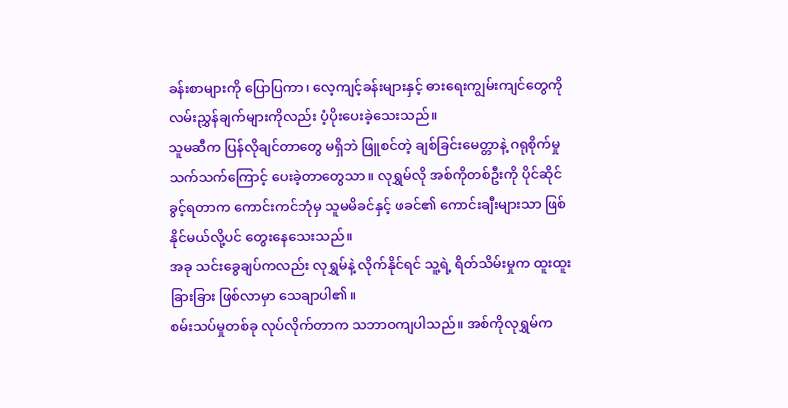ခန်းစာများကို ပြောပြကာ၊ လေ့ကျင့်ခန်းများနှင့် ဓားရေးကျွမ်းကျင်တွေကို လမ်းညွှန်ချက်များကိုလည်း ပံ့ပိုးပေးခဲ့သေးသည်။
သူမဆီက ပြန်လိုချင်တာတွေ မရှိဘဲ ဖြူစင်တဲ့ ချစ်ခြင်းမေတ္တာနဲ့ ဂရုစိုက်မှု သက်သက်ကြောင့် ပေးခဲ့တာတွေသာ။ လုရွှမ်လို အစ်ကိုတစ်ဦးကို ပိုင်ဆိုင်ခွင့်ရတာက ကောင်းကင်ဘုံမှ သူမမိခင်နှင့် ဖခင်၏ ကောင်းချီးများသာ ဖြစ်နိုင်မယ်လို့ပင် တွေးနေသေးသည်။
အခု သင်းခွေချပ်ကလည်း လုရွှမ်နဲ့ လိုက်နိုင်ရင် သူ့ရဲ့ ရိတ်သိမ်းမှုက ထူးထူးခြားခြား ဖြစ်လာမှာ သေချာပါ၏။
စမ်းသပ်မှုတစ်ခု လုပ်လိုက်တာက သဘာဝကျပါသည်။ အစ်ကိုလုရွှမ်က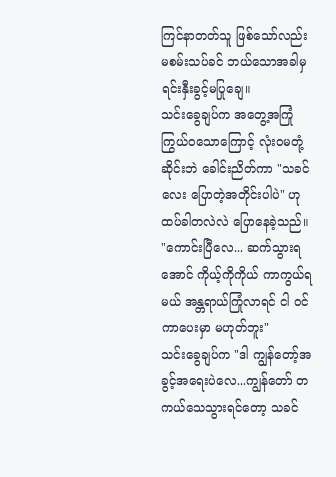ကြင်နာတတ်သူ ဖြစ်သော်လည်း မစမ်းသပ်ခင် ဘယ်သောအခါမှ ရင်းနှီးခွင့်မပြုချေ။
သင်းခွေချပ်က အတွေ့အကြုံ ကြွယ်ဝသောကြောင့် လုံးဝမတုံ့ဆိုင်းဘဲ ခေါင်းညိတ်ကာ "သခင်လေး ပြောတဲ့အတိုင်းပါပဲ" ဟု ထပ်ခါတလဲလဲ ပြောနေခဲ့သည်။
"ကောင်းပြီလေ... ဆက်သွားရအောင် ကိုယ့်ကိုကိုယ် ကာကွယ်ရမယ် အန္တရာယ်ကြုံလာရင် ငါ ဝင်ကာပေးမှာ မဟုတ်ဘူး"
သင်းခွေချပ်က "ဒါ ကျွန်တော့်အခွင့်အရေးပဲလေ...ကျွန်တော် တကယ်သေသွားရင်တော့ သခင်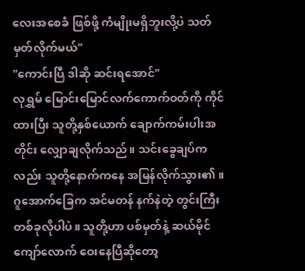လေးအစေခံ ဖြစ်ဖို့ ကံမျိုးမရှိဘူးလို့ပဲ သတ်မှတ်လိုက်မယ်"
"ကောင်းပြီ ဒါဆို ဆင်းရအောင်"
လုရွှမ် မြောင်းမြောင်လက်ကောက်ဝတ်ကို ကိုင်ထားပြီး သူတို့နှစ်ယောက် ချောက်ကမ်းပါးအတိုင်း လျှောချလိုက်သည်။ သင်းခွေချပ်ကလည်း သူတို့နောက်ကနေ အမြန်လိုက်သွား၏။
ဂူအောက်ခြေက အင်မတန် နက်နဲတဲ့ တွင်းကြီးတစ်ခုလိုပါပဲ။ သူတို့ဟာ ပစ်မှတ်နဲ့ ဆယ်မိုင်ကျော်လောက် ဝေးနေပြီဆိုတော့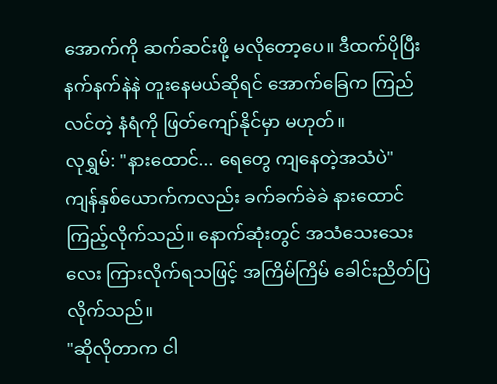အောက်ကို ဆက်ဆင်းဖို့ မလိုတော့ပေ။ ဒီထက်ပိုပြီး နက်နက်နဲနဲ တူးနေမယ်ဆိုရင် အောက်ခြေက ကြည်လင်တဲ့ နံရံကို ဖြတ်ကျော်နိုင်မှာ မဟုတ်။
လုရွှမ်: "နားထောင်... ရေတွေ ကျနေတဲ့အသံပဲ"
ကျန်နှစ်ယောက်ကလည်း ခက်ခက်ခဲခဲ နားထောင်ကြည့်လိုက်သည်။ နောက်ဆုံးတွင် အသံသေးသေးလေး ကြားလိုက်ရသဖြင့် အကြိမ်ကြိမ် ခေါင်းညိတ်ပြလိုက်သည်။
"ဆိုလိုတာက ငါ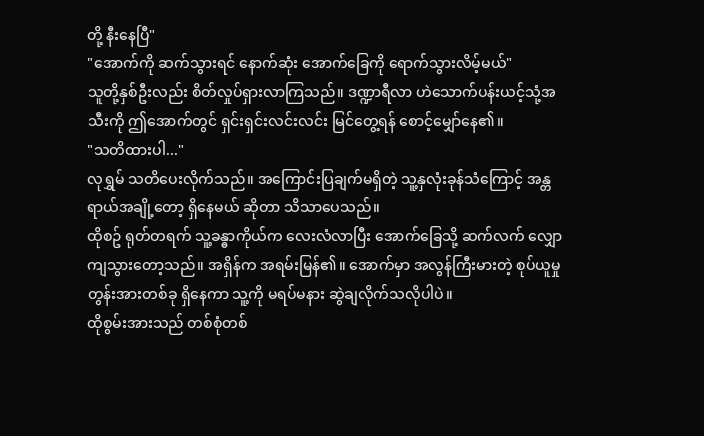တို့ နီးနေပြီ"
"အောက်ကို ဆက်သွားရင် နောက်ဆုံး အောက်ခြေကို ရောက်သွားလိမ့်မယ်"
သူတို့နှစ်ဦးလည်း စိတ်လှုပ်ရှားလာကြသည်။ ဒဏ္ဍာရီလာ ဟဲသောက်ပန်းယင့်သုံ့အသီးကို ဤအောက်တွင် ရှင်းရှင်းလင်းလင်း မြင်တွေ့ရန် စောင့်မျှော်နေ၏။
"သတိထားပါ..."
လုရွှမ် သတိပေးလိုက်သည်။ အကြောင်းပြချက်မရှိတဲ့ သူ့နှလုံးခုန်သံကြောင့် အန္တရာယ်အချို့တော့ ရှိနေမယ် ဆိုတာ သိသာပေသည်။
ထိုစဥ် ရုတ်တရက် သူ့ခန္ဓာကိုယ်က လေးလံလာပြီး အောက်ခြေသို့ ဆက်လက် လျှောကျသွားတော့သည်။ အရှိန်က အရမ်းမြန်၏။ အောက်မှာ အလွန်ကြီးမားတဲ့ စုပ်ယူမှု တွန်းအားတစ်ခု ရှိနေကာ သူ့ကို မရပ်မနား ဆွဲချလိုက်သလိုပါပဲ။
ထိုစွမ်းအားသည် တစ်စုံတစ်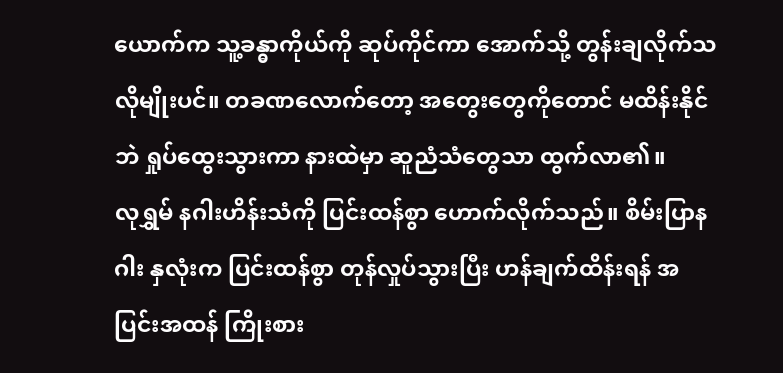ယောက်က သူ့ခန္ဓာကိုယ်ကို ဆုပ်ကိုင်ကာ အောက်သို့ တွန်းချလိုက်သလိုမျိုးပင်။ တခဏလောက်တော့ အတွေးတွေကိုတောင် မထိန်းနိုင်ဘဲ ရှုပ်ထွေးသွားကာ နားထဲမှာ ဆူညံသံတွေသာ ထွက်လာ၏။
လုရွှမ် နဂါးဟိန်းသံကို ပြင်းထန်စွာ ဟောက်လိုက်သည်။ စိမ်းပြာနဂါး နှလုံးက ပြင်းထန်စွာ တုန်လှုပ်သွားပြီး ဟန်ချက်ထိန်းရန် အပြင်းအထန် ကြိုးစား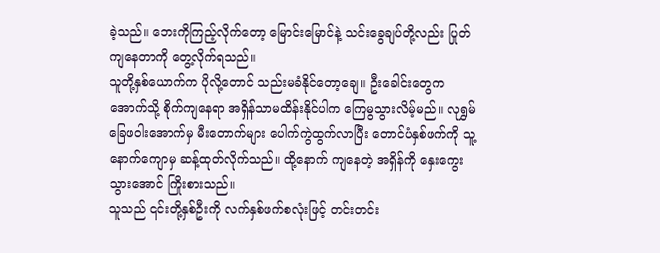ခဲ့သည်။ ဘေးကိုကြည့်လိုက်တော့ မြောင်းမြောင်နဲ့ သင်းခွေချပ်တို့လည်း ပြုတ်ကျနေတာကို တွေ့လိုက်ရသည်။
သူတို့နှစ်ယောက်က ပိုလို့တောင် သည်းမခံနိုင်တော့ချေ။ ဦးခေါင်းတွေက အောက်သို့ စိုက်ကျနေရာ အရှိန်သာမထိန်းနိုင်ပါက ကြေမွသွားလိမ့်မည်။ လုရွှမ်ခြေဖဝါးအောက်မှ မီးတောက်များ ပေါက်ကွဲထွက်လာပြီး တောင်ပံနှစ်ဖက်ကို သူ့နောက်ကျောမှ ဆန့်ထုတ်လိုက်သည်။ ထို့နောက် ကျနေတဲ့ အရှိန်ကို နှေးကွေးသွားအောင် ကြိုးစားသည်။
သူသည် ၎င်းတို့နှစ်ဦးကို လက်နှစ်ဖက်စလုံးဖြင့် တင်းတင်း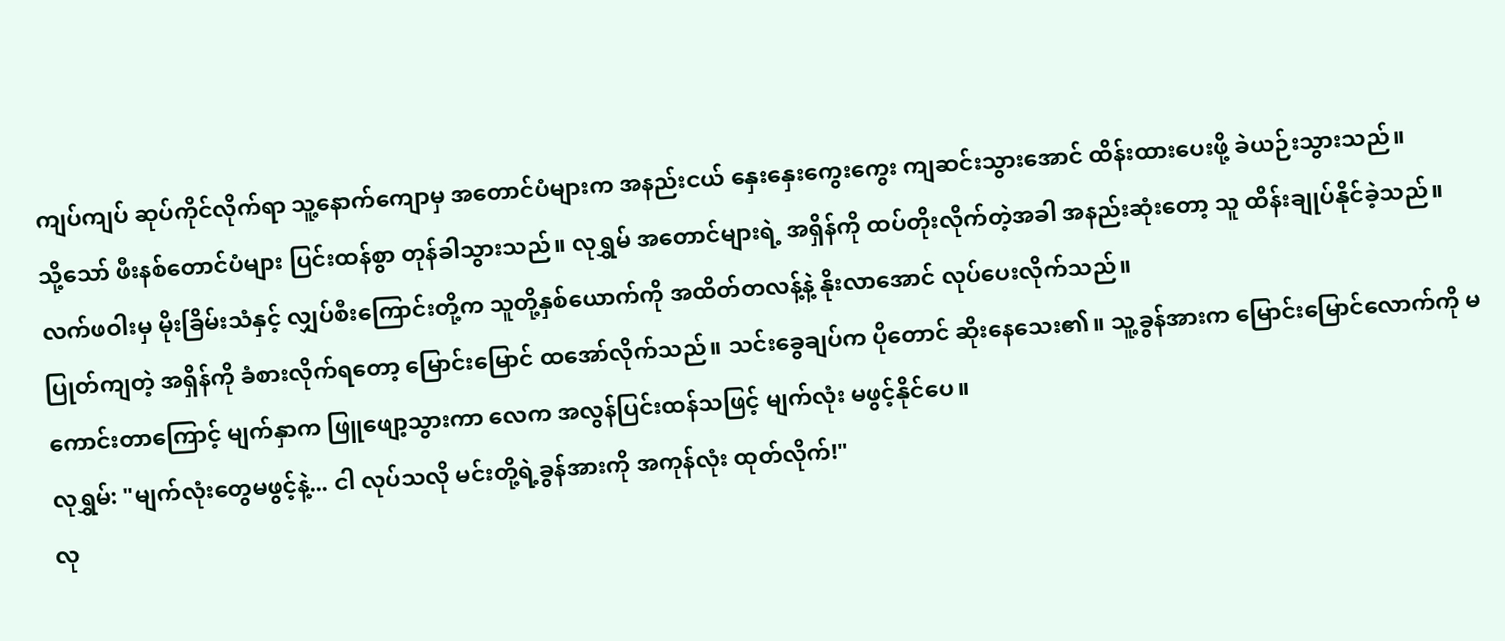ကျပ်ကျပ် ဆုပ်ကိုင်လိုက်ရာ သူ့နောက်ကျောမှ အတောင်ပံများက အနည်းငယ် နှေးနှေးကွေးကွေး ကျဆင်းသွားအောင် ထိန်းထားပေးဖို့ ခဲယဉ်းသွားသည်။
သို့သော် ဖီးနစ်တောင်ပံများ ပြင်းထန်စွာ တုန်ခါသွားသည်။ လုရွှမ် အတောင်များရဲ့ အရှိန်ကို ထပ်တိုးလိုက်တဲ့အခါ အနည်းဆုံးတော့ သူ ထိန်းချုပ်နိုင်ခဲ့သည်။ လက်ဖဝါးမှ မိုးခြိမ်းသံနှင့် လျှပ်စီးကြောင်းတို့က သူတို့နှစ်ယောက်ကို အထိတ်တလန့်နဲ့ နိုးလာအောင် လုပ်ပေးလိုက်သည်။
ပြုတ်ကျတဲ့ အရှိန်ကို ခံစားလိုက်ရတော့ မြောင်းမြောင် ထအော်လိုက်သည်။ သင်းခွေချပ်က ပိုတောင် ဆိုးနေသေး၏။ သူ့ခွန်အားက မြောင်းမြောင်လောက်ကို မကောင်းတာကြောင့် မျက်နှာက ဖြူဖျော့သွားကာ လေက အလွန်ပြင်းထန်သဖြင့် မျက်လုံး မဖွင့်နိုင်ပေ။
လုရွှမ်: "မျက်လုံးတွေမဖွင့်နဲ့... ငါ လုပ်သလို မင်းတို့ရဲ့ခွန်အားကို အကုန်လုံး ထုတ်လိုက်!"
လု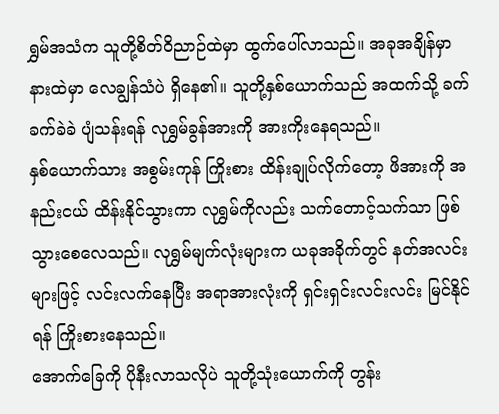ရွှမ်အသံက သူတို့စိတ်ဝိညာဉ်ထဲမှာ ထွက်ပေါ်လာသည်။ အခုအချိန်မှာ နားထဲမှာ လေချွန်သံပဲ ရှိနေ၏။ သူတို့နှစ်ယောက်သည် အထက်သို့ ခက်ခက်ခဲခဲ ပျံသန်းရန် လုရွှမ်ခွန်အားကို အားကိုးနေရသည်။
နှစ်ယောက်သား အစွမ်းကုန် ကြိုးစား ထိန်းချုပ်လိုက်တော့ ဖိအားကို အနည်းငယ် ထိန်းနိုင်သွားကာ လုရွှမ်ကိုလည်း သက်တောင့်သက်သာ ဖြစ်သွားစေလေသည်။ လုရွှမ်မျက်လုံးများက ယခုအခိုက်တွင် နတ်အလင်းများဖြင့် လင်းလက်နေပြီး အရာအားလုံးကို ရှင်းရှင်းလင်းလင်း မြင်နိုင်ရန် ကြိုးစားနေသည်။
အောက်ခြေကို ပိုနီးလာသလိုပဲ သူတို့သုံးယောက်ကို တွန်း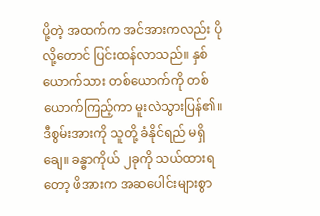ပို့တဲ့ အထက်က အင်အားကလည်း ပိုလို့တောင် ပြင်းထန်လာသည်။ နှစ်ယောက်သား တစ်ယောက်ကို တစ်ယောက်ကြည့်ကာ မူးလဲသွားပြန်၏။
ဒီစွမ်းအားကို သူတို့ ခံနိုင်ရည် မရှိချေ။ ခန္ဓာကိုယ် ၂ခုကို သယ်ထားရတော့ ဖိအားက အဆပေါင်းများစွာ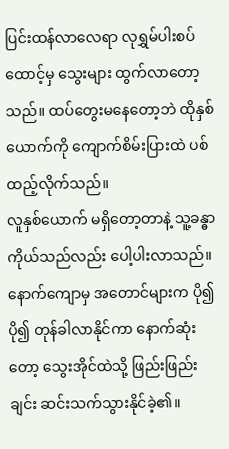ပြင်းထန်လာလေရာ လုရွှမ်ပါးစပ်ထောင့်မှ သွေးများ ထွက်လာတော့သည်။ ထပ်တွေးမနေတော့ဘဲ ထိုနှစ်ယောက်ကို ကျောက်စိမ်းပြားထဲ ပစ်ထည့်လိုက်သည်။
လူနှစ်ယောက် မရှိတော့တာနဲ့ သူ့ခန္ဓာကိုယ်သည်လည်း ပေါ့ပါးလာသည်။ နောက်ကျောမှ အတောင်များက ပို၍ပို၍ တုန်ခါလာနိုင်ကာ နောက်ဆုံးတော့ သွေးအိုင်ထဲသို့ ဖြည်းဖြည်းချင်း ဆင်းသက်သွားနိုင်ခဲ့၏။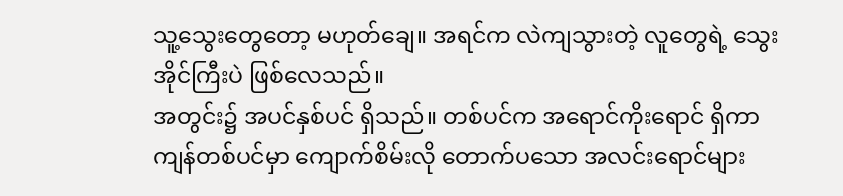သူ့သွေးတွေတော့ မဟုတ်ချေ။ အရင်က လဲကျသွားတဲ့ လူတွေရဲ့ သွေးအိုင်ကြီးပဲ ဖြစ်လေသည်။
အတွင်း၌ အပင်နှစ်ပင် ရှိသည်။ တစ်ပင်က အရောင်ကိုးရောင် ရှိကာ ကျန်တစ်ပင်မှာ ကျောက်စိမ်းလို တောက်ပသော အလင်းရောင်များ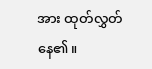အား ထုတ်လွှတ်နေ၏။